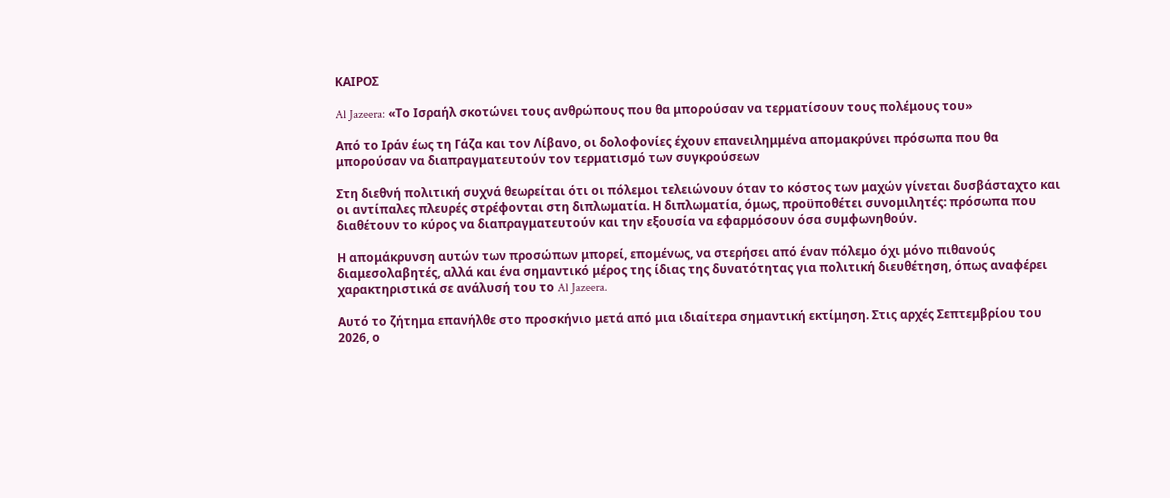ΚΑΙΡΟΣ

Al Jazeera: «Το Ισραήλ σκοτώνει τους ανθρώπους που θα μπορούσαν να τερματίσουν τους πολέμους του»

Από το Ιράν έως τη Γάζα και τον Λίβανο, οι δολοφονίες έχουν επανειλημμένα απομακρύνει πρόσωπα που θα μπορούσαν να διαπραγματευτούν τον τερματισμό των συγκρούσεων

Στη διεθνή πολιτική συχνά θεωρείται ότι οι πόλεμοι τελειώνουν όταν το κόστος των μαχών γίνεται δυσβάσταχτο και οι αντίπαλες πλευρές στρέφονται στη διπλωματία. Η διπλωματία, όμως, προϋποθέτει συνομιλητές: πρόσωπα που διαθέτουν το κύρος να διαπραγματευτούν και την εξουσία να εφαρμόσουν όσα συμφωνηθούν.

Η απομάκρυνση αυτών των προσώπων μπορεί, επομένως, να στερήσει από έναν πόλεμο όχι μόνο πιθανούς διαμεσολαβητές, αλλά και ένα σημαντικό μέρος της ίδιας της δυνατότητας για πολιτική διευθέτηση, όπως αναφέρει χαρακτηριστικά σε ανάλυσή του το Al Jazeera.

Αυτό το ζήτημα επανήλθε στο προσκήνιο μετά από μια ιδιαίτερα σημαντική εκτίμηση. Στις αρχές Σεπτεμβρίου του 2026, ο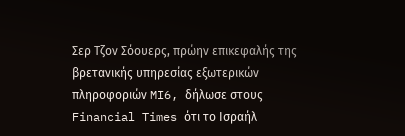Σερ Τζον Σόουερς, πρώην επικεφαλής της βρετανικής υπηρεσίας εξωτερικών πληροφοριών MI6, δήλωσε στους Financial Times ότι το Ισραήλ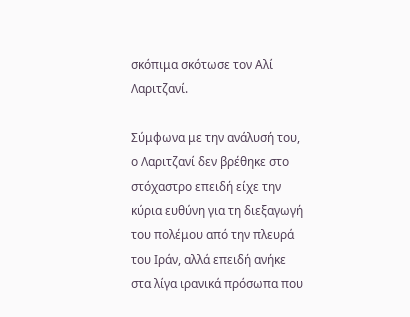σκόπιμα σκότωσε τον Αλί Λαριτζανί.

Σύμφωνα με την ανάλυσή του, ο Λαριτζανί δεν βρέθηκε στο στόχαστρο επειδή είχε την κύρια ευθύνη για τη διεξαγωγή του πολέμου από την πλευρά του Ιράν, αλλά επειδή ανήκε στα λίγα ιρανικά πρόσωπα που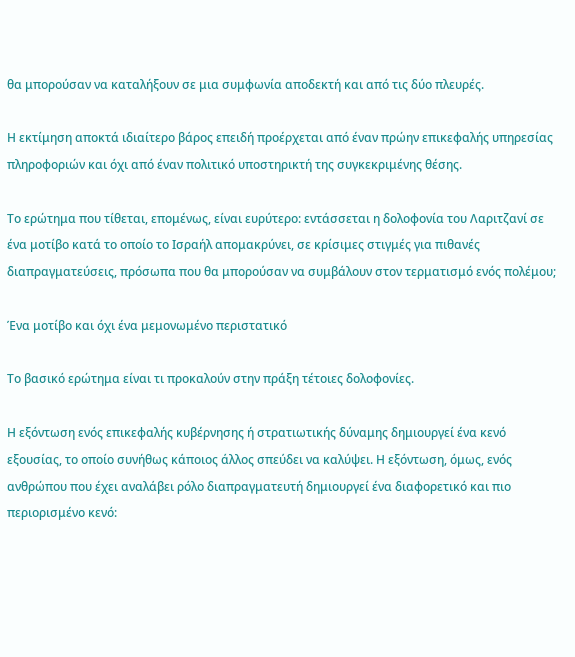θα μπορούσαν να καταλήξουν σε μια συμφωνία αποδεκτή και από τις δύο πλευρές.

Η εκτίμηση αποκτά ιδιαίτερο βάρος επειδή προέρχεται από έναν πρώην επικεφαλής υπηρεσίας πληροφοριών και όχι από έναν πολιτικό υποστηρικτή της συγκεκριμένης θέσης.

Το ερώτημα που τίθεται, επομένως, είναι ευρύτερο: εντάσσεται η δολοφονία του Λαριτζανί σε ένα μοτίβο κατά το οποίο το Ισραήλ απομακρύνει, σε κρίσιμες στιγμές για πιθανές διαπραγματεύσεις, πρόσωπα που θα μπορούσαν να συμβάλουν στον τερματισμό ενός πολέμου;

Ένα μοτίβο και όχι ένα μεμονωμένο περιστατικό

Το βασικό ερώτημα είναι τι προκαλούν στην πράξη τέτοιες δολοφονίες.

Η εξόντωση ενός επικεφαλής κυβέρνησης ή στρατιωτικής δύναμης δημιουργεί ένα κενό εξουσίας, το οποίο συνήθως κάποιος άλλος σπεύδει να καλύψει. Η εξόντωση, όμως, ενός ανθρώπου που έχει αναλάβει ρόλο διαπραγματευτή δημιουργεί ένα διαφορετικό και πιο περιορισμένο κενό: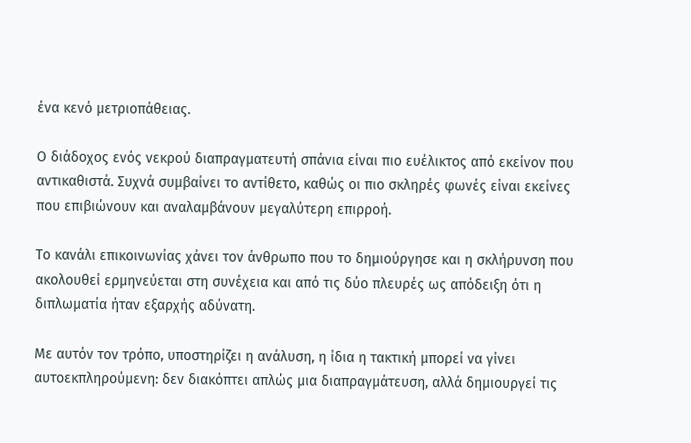ένα κενό μετριοπάθειας.

Ο διάδοχος ενός νεκρού διαπραγματευτή σπάνια είναι πιο ευέλικτος από εκείνον που αντικαθιστά. Συχνά συμβαίνει το αντίθετο, καθώς οι πιο σκληρές φωνές είναι εκείνες που επιβιώνουν και αναλαμβάνουν μεγαλύτερη επιρροή.

Το κανάλι επικοινωνίας χάνει τον άνθρωπο που το δημιούργησε και η σκλήρυνση που ακολουθεί ερμηνεύεται στη συνέχεια και από τις δύο πλευρές ως απόδειξη ότι η διπλωματία ήταν εξαρχής αδύνατη.

Με αυτόν τον τρόπο, υποστηρίζει η ανάλυση, η ίδια η τακτική μπορεί να γίνει αυτοεκπληρούμενη: δεν διακόπτει απλώς μια διαπραγμάτευση, αλλά δημιουργεί τις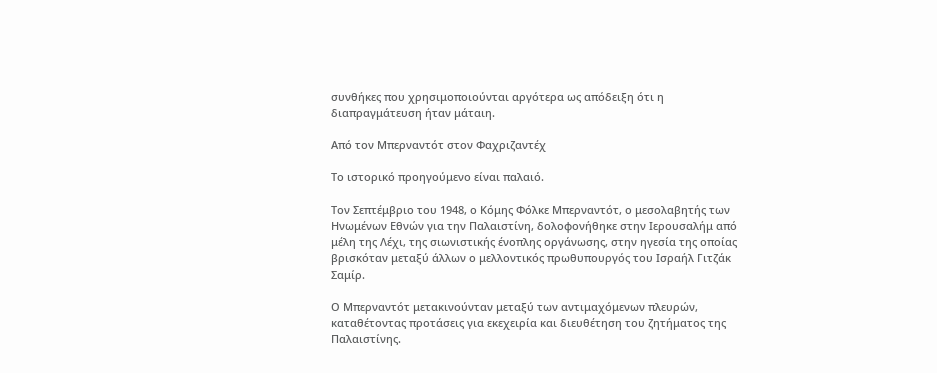συνθήκες που χρησιμοποιούνται αργότερα ως απόδειξη ότι η διαπραγμάτευση ήταν μάταιη.

Από τον Μπερναντότ στον Φαχριζαντέχ

Το ιστορικό προηγούμενο είναι παλαιό.

Τον Σεπτέμβριο του 1948, ο Κόμης Φόλκε Μπερναντότ, ο μεσολαβητής των Ηνωμένων Εθνών για την Παλαιστίνη, δολοφονήθηκε στην Ιερουσαλήμ από μέλη της Λέχι, της σιωνιστικής ένοπλης οργάνωσης, στην ηγεσία της οποίας βρισκόταν μεταξύ άλλων ο μελλοντικός πρωθυπουργός του Ισραήλ Γιτζάκ Σαμίρ.

Ο Μπερναντότ μετακινούνταν μεταξύ των αντιμαχόμενων πλευρών, καταθέτοντας προτάσεις για εκεχειρία και διευθέτηση του ζητήματος της Παλαιστίνης.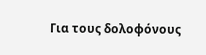Για τους δολοφόνους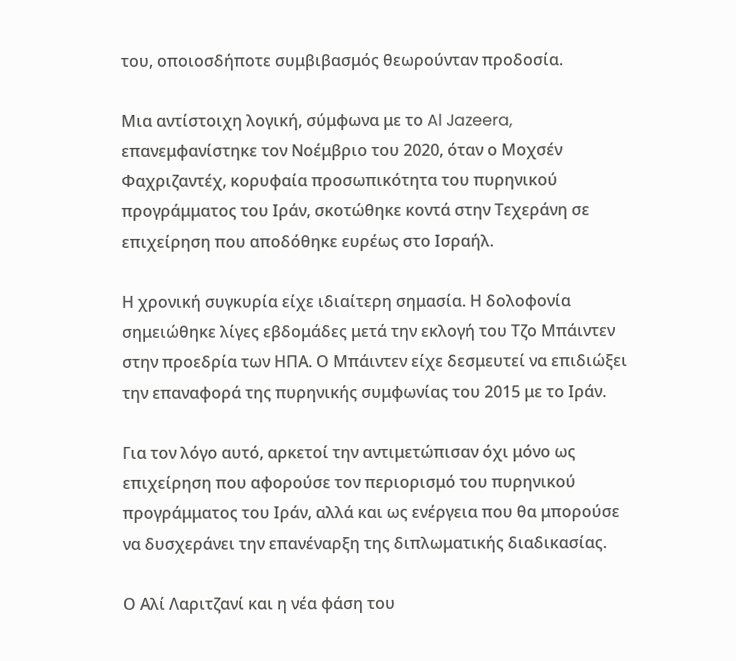του, οποιοσδήποτε συμβιβασμός θεωρούνταν προδοσία.

Μια αντίστοιχη λογική, σύμφωνα με το Al Jazeera, επανεμφανίστηκε τον Νοέμβριο του 2020, όταν ο Μοχσέν Φαχριζαντέχ, κορυφαία προσωπικότητα του πυρηνικού προγράμματος του Ιράν, σκοτώθηκε κοντά στην Τεχεράνη σε επιχείρηση που αποδόθηκε ευρέως στο Ισραήλ.

Η χρονική συγκυρία είχε ιδιαίτερη σημασία. Η δολοφονία σημειώθηκε λίγες εβδομάδες μετά την εκλογή του Τζο Μπάιντεν στην προεδρία των ΗΠΑ. Ο Μπάιντεν είχε δεσμευτεί να επιδιώξει την επαναφορά της πυρηνικής συμφωνίας του 2015 με το Ιράν.

Για τον λόγο αυτό, αρκετοί την αντιμετώπισαν όχι μόνο ως επιχείρηση που αφορούσε τον περιορισμό του πυρηνικού προγράμματος του Ιράν, αλλά και ως ενέργεια που θα μπορούσε να δυσχεράνει την επανέναρξη της διπλωματικής διαδικασίας.

Ο Αλί Λαριτζανί και η νέα φάση του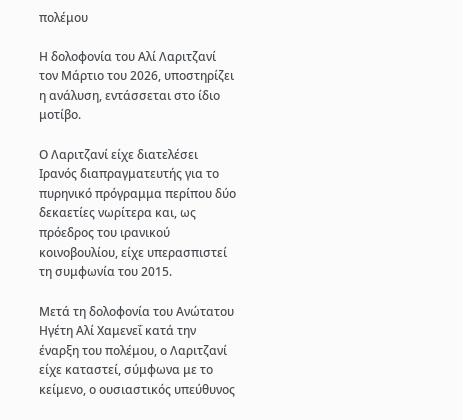πολέμου

Η δολοφονία του Αλί Λαριτζανί τον Μάρτιο του 2026, υποστηρίζει η ανάλυση, εντάσσεται στο ίδιο μοτίβο.

Ο Λαριτζανί είχε διατελέσει Ιρανός διαπραγματευτής για το πυρηνικό πρόγραμμα περίπου δύο δεκαετίες νωρίτερα και, ως πρόεδρος του ιρανικού κοινοβουλίου, είχε υπερασπιστεί τη συμφωνία του 2015.

Μετά τη δολοφονία του Ανώτατου Ηγέτη Αλί Χαμενεΐ κατά την έναρξη του πολέμου, ο Λαριτζανί είχε καταστεί, σύμφωνα με το κείμενο, ο ουσιαστικός υπεύθυνος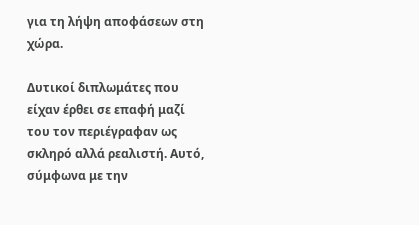για τη λήψη αποφάσεων στη χώρα.

Δυτικοί διπλωμάτες που είχαν έρθει σε επαφή μαζί του τον περιέγραφαν ως σκληρό αλλά ρεαλιστή. Αυτό, σύμφωνα με την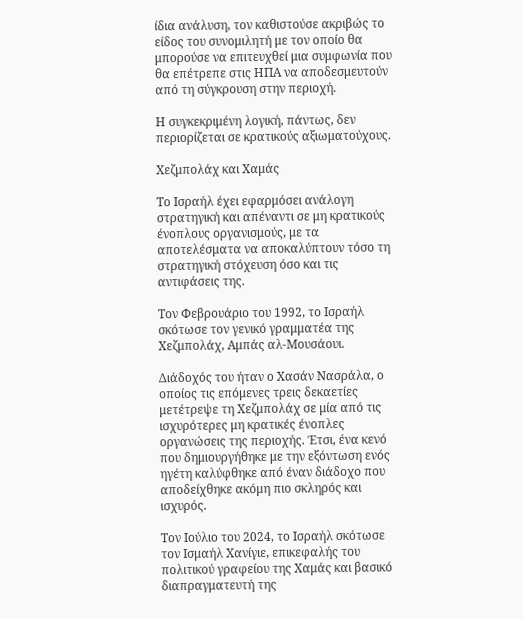ίδια ανάλυση, τον καθιστούσε ακριβώς το είδος του συνομιλητή με τον οποίο θα μπορούσε να επιτευχθεί μια συμφωνία που θα επέτρεπε στις ΗΠΑ να αποδεσμευτούν από τη σύγκρουση στην περιοχή.

Η συγκεκριμένη λογική, πάντως, δεν περιορίζεται σε κρατικούς αξιωματούχους.

Χεζμπολάχ και Χαμάς

Το Ισραήλ έχει εφαρμόσει ανάλογη στρατηγική και απέναντι σε μη κρατικούς ένοπλους οργανισμούς, με τα αποτελέσματα να αποκαλύπτουν τόσο τη στρατηγική στόχευση όσο και τις αντιφάσεις της.

Τον Φεβρουάριο του 1992, το Ισραήλ σκότωσε τον γενικό γραμματέα της Χεζμπολάχ, Αμπάς αλ-Μουσάουι.

Διάδοχός του ήταν ο Χασάν Νασράλα, ο οποίος τις επόμενες τρεις δεκαετίες μετέτρεψε τη Χεζμπολάχ σε μία από τις ισχυρότερες μη κρατικές ένοπλες οργανώσεις της περιοχής. Έτσι, ένα κενό που δημιουργήθηκε με την εξόντωση ενός ηγέτη καλύφθηκε από έναν διάδοχο που αποδείχθηκε ακόμη πιο σκληρός και ισχυρός.

Τον Ιούλιο του 2024, το Ισραήλ σκότωσε τον Ισμαήλ Χανίγιε, επικεφαλής του πολιτικού γραφείου της Χαμάς και βασικό διαπραγματευτή της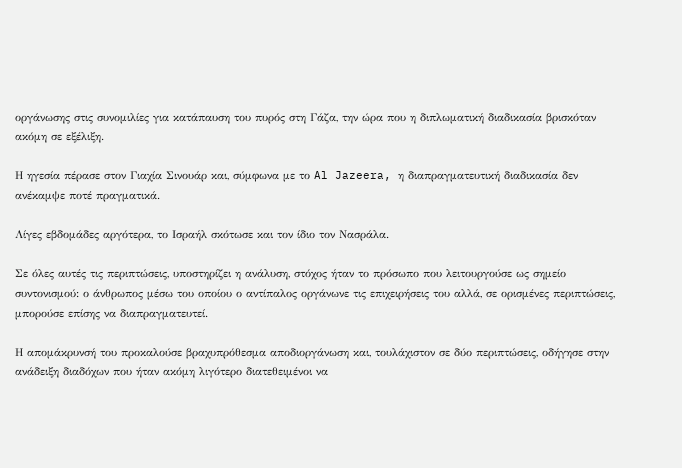οργάνωσης στις συνομιλίες για κατάπαυση του πυρός στη Γάζα, την ώρα που η διπλωματική διαδικασία βρισκόταν ακόμη σε εξέλιξη.

Η ηγεσία πέρασε στον Γιαχία Σινουάρ και, σύμφωνα με το Al Jazeera, η διαπραγματευτική διαδικασία δεν ανέκαμψε ποτέ πραγματικά.

Λίγες εβδομάδες αργότερα, το Ισραήλ σκότωσε και τον ίδιο τον Νασράλα.

Σε όλες αυτές τις περιπτώσεις, υποστηρίζει η ανάλυση, στόχος ήταν το πρόσωπο που λειτουργούσε ως σημείο συντονισμού: ο άνθρωπος μέσω του οποίου ο αντίπαλος οργάνωνε τις επιχειρήσεις του αλλά, σε ορισμένες περιπτώσεις, μπορούσε επίσης να διαπραγματευτεί.

Η απομάκρυνσή του προκαλούσε βραχυπρόθεσμα αποδιοργάνωση και, τουλάχιστον σε δύο περιπτώσεις, οδήγησε στην ανάδειξη διαδόχων που ήταν ακόμη λιγότερο διατεθειμένοι να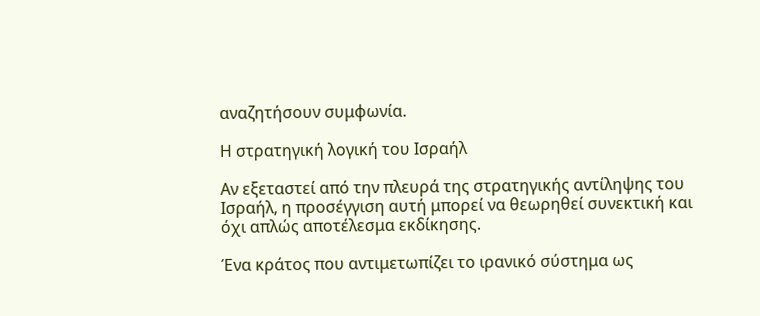αναζητήσουν συμφωνία.

Η στρατηγική λογική του Ισραήλ

Αν εξεταστεί από την πλευρά της στρατηγικής αντίληψης του Ισραήλ, η προσέγγιση αυτή μπορεί να θεωρηθεί συνεκτική και όχι απλώς αποτέλεσμα εκδίκησης.

Ένα κράτος που αντιμετωπίζει το ιρανικό σύστημα ως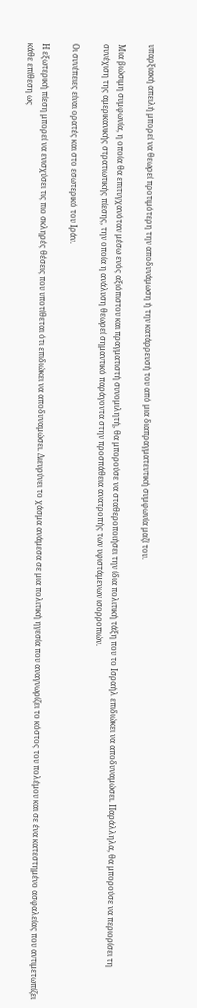υπαρξιακή απειλή μπορεί να θεωρεί προτιμότερη την αποδυνάμωση ή την κατάρρευσή του από μια διαπραγματευτική συμφωνία μαζί του.

Μια βιώσιμη συμφωνία, η οποία θα επιτυγχανόταν μέσω ενός αξιόπιστου και πραγματιστή συνομιλητή, θα μπορούσε να σταθεροποιήσει την ίδια πολιτική τάξη που το Ισραήλ επιδιώκει να αποδυναμώσει. Παράλληλα, θα μπορούσε να περιορίσει τη συνέχιση της αμερικανικής στρατιωτικής πίεσης, την οποία η ανάλυση θεωρεί σημαντικό παράγοντα στην προσπάθεια ανατροπής των υφιστάμενων ισορροπιών.

Οι συνέπειες είναι ορατές και στο εσωτερικό του Ιράν.

Η εξωτερική πίεση μπορεί να ενισχύσει τις πιο σκληρές θέσεις που υποτίθεται ότι επιδιώκει να αποδυναμώσει. Διευρύνει το χάσμα ανάμεσα σε μια πολιτική ηγεσία που αναγνωρίζει το κόστος του πολέμου και σε ένα κατεστημένο ασφαλείας που αντιμετωπίζει κάθε επίθεση ως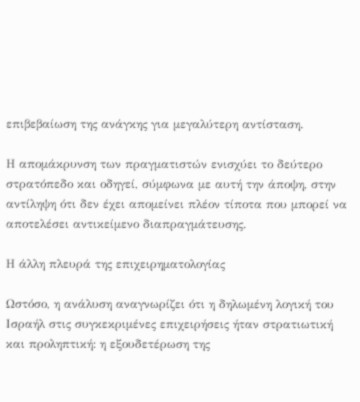επιβεβαίωση της ανάγκης για μεγαλύτερη αντίσταση.

Η απομάκρυνση των πραγματιστών ενισχύει το δεύτερο στρατόπεδο και οδηγεί, σύμφωνα με αυτή την άποψη, στην αντίληψη ότι δεν έχει απομείνει πλέον τίποτα που μπορεί να αποτελέσει αντικείμενο διαπραγμάτευσης.

Η άλλη πλευρά της επιχειρηματολογίας

Ωστόσο, η ανάλυση αναγνωρίζει ότι η δηλωμένη λογική του Ισραήλ στις συγκεκριμένες επιχειρήσεις ήταν στρατιωτική και προληπτική: η εξουδετέρωση της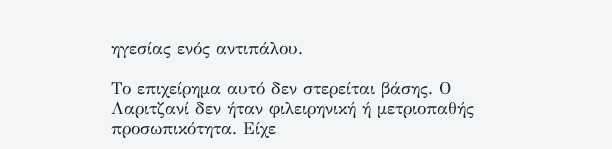ηγεσίας ενός αντιπάλου.

Το επιχείρημα αυτό δεν στερείται βάσης. Ο Λαριτζανί δεν ήταν φιλειρηνική ή μετριοπαθής προσωπικότητα. Είχε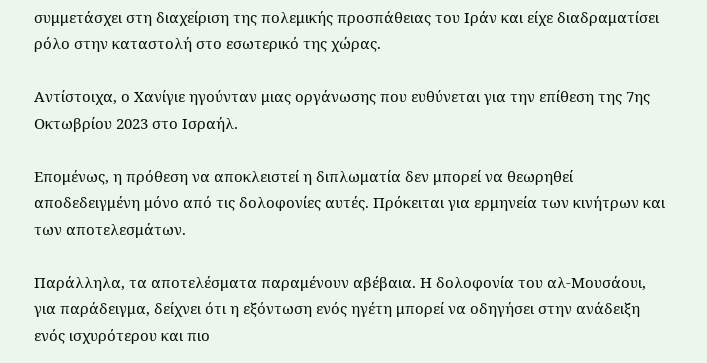συμμετάσχει στη διαχείριση της πολεμικής προσπάθειας του Ιράν και είχε διαδραματίσει ρόλο στην καταστολή στο εσωτερικό της χώρας.

Αντίστοιχα, ο Χανίγιε ηγούνταν μιας οργάνωσης που ευθύνεται για την επίθεση της 7ης Οκτωβρίου 2023 στο Ισραήλ.

Επομένως, η πρόθεση να αποκλειστεί η διπλωματία δεν μπορεί να θεωρηθεί αποδεδειγμένη μόνο από τις δολοφονίες αυτές. Πρόκειται για ερμηνεία των κινήτρων και των αποτελεσμάτων.

Παράλληλα, τα αποτελέσματα παραμένουν αβέβαια. Η δολοφονία του αλ-Μουσάουι, για παράδειγμα, δείχνει ότι η εξόντωση ενός ηγέτη μπορεί να οδηγήσει στην ανάδειξη ενός ισχυρότερου και πιο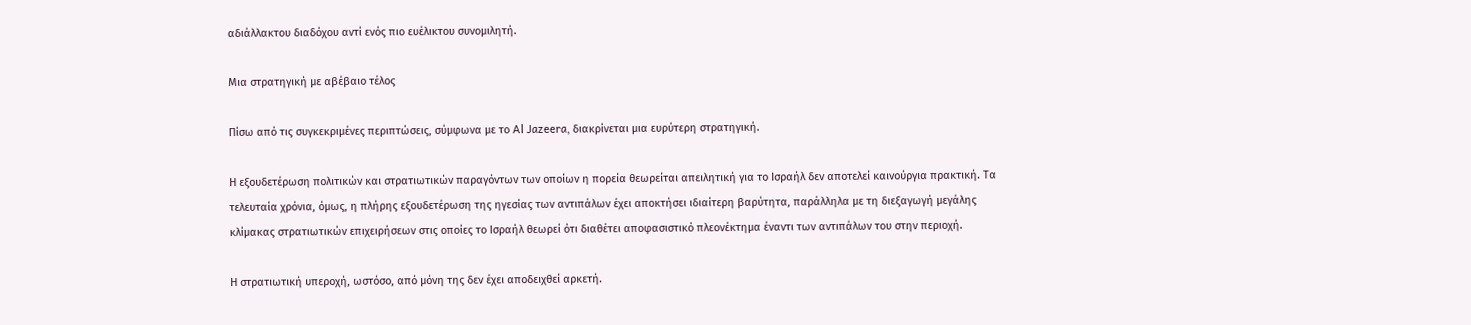αδιάλλακτου διαδόχου αντί ενός πιο ευέλικτου συνομιλητή.

Μια στρατηγική με αβέβαιο τέλος

Πίσω από τις συγκεκριμένες περιπτώσεις, σύμφωνα με το Al Jazeera, διακρίνεται μια ευρύτερη στρατηγική.

Η εξουδετέρωση πολιτικών και στρατιωτικών παραγόντων των οποίων η πορεία θεωρείται απειλητική για το Ισραήλ δεν αποτελεί καινούργια πρακτική. Τα τελευταία χρόνια, όμως, η πλήρης εξουδετέρωση της ηγεσίας των αντιπάλων έχει αποκτήσει ιδιαίτερη βαρύτητα, παράλληλα με τη διεξαγωγή μεγάλης κλίμακας στρατιωτικών επιχειρήσεων στις οποίες το Ισραήλ θεωρεί ότι διαθέτει αποφασιστικό πλεονέκτημα έναντι των αντιπάλων του στην περιοχή.

Η στρατιωτική υπεροχή, ωστόσο, από μόνη της δεν έχει αποδειχθεί αρκετή.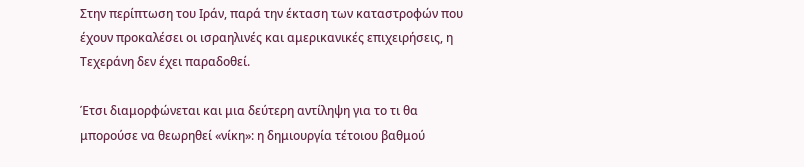Στην περίπτωση του Ιράν, παρά την έκταση των καταστροφών που έχουν προκαλέσει οι ισραηλινές και αμερικανικές επιχειρήσεις, η Τεχεράνη δεν έχει παραδοθεί.

Έτσι διαμορφώνεται και μια δεύτερη αντίληψη για το τι θα μπορούσε να θεωρηθεί «νίκη»: η δημιουργία τέτοιου βαθμού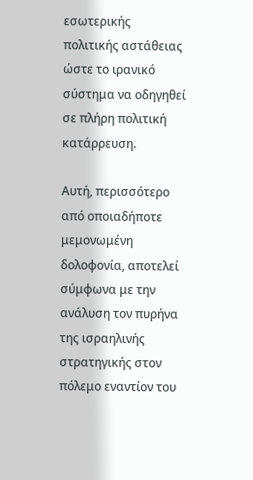εσωτερικής πολιτικής αστάθειας ώστε το ιρανικό σύστημα να οδηγηθεί σε πλήρη πολιτική κατάρρευση.

Αυτή, περισσότερο από οποιαδήποτε μεμονωμένη δολοφονία, αποτελεί σύμφωνα με την ανάλυση τον πυρήνα της ισραηλινής στρατηγικής στον πόλεμο εναντίον του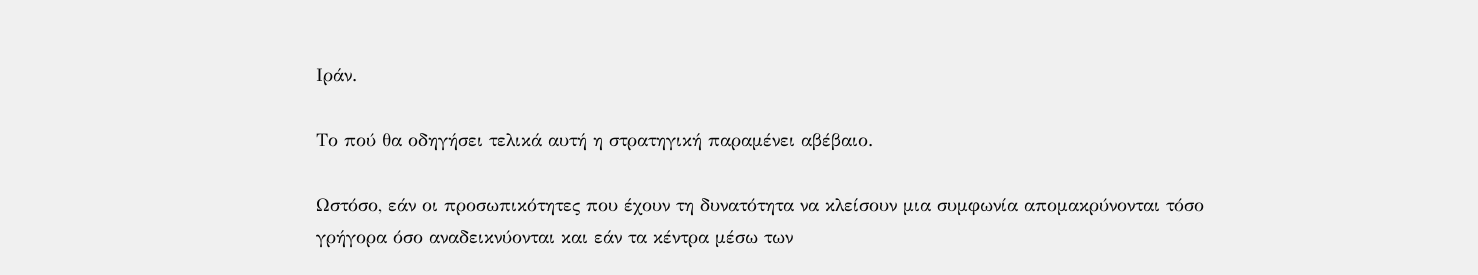Ιράν.

Το πού θα οδηγήσει τελικά αυτή η στρατηγική παραμένει αβέβαιο.

Ωστόσο, εάν οι προσωπικότητες που έχουν τη δυνατότητα να κλείσουν μια συμφωνία απομακρύνονται τόσο γρήγορα όσο αναδεικνύονται και εάν τα κέντρα μέσω των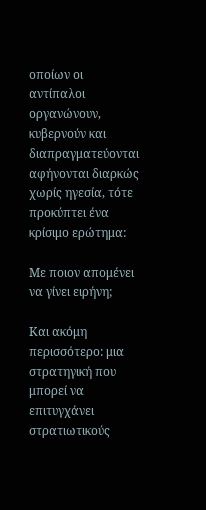οποίων οι αντίπαλοι οργανώνουν, κυβερνούν και διαπραγματεύονται αφήνονται διαρκώς χωρίς ηγεσία, τότε προκύπτει ένα κρίσιμο ερώτημα:

Με ποιον απομένει να γίνει ειρήνη;

Και ακόμη περισσότερο: μια στρατηγική που μπορεί να επιτυγχάνει στρατιωτικούς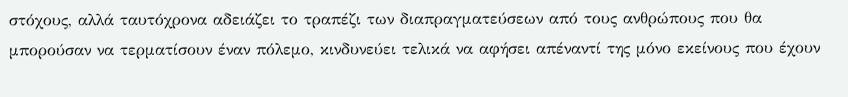στόχους, αλλά ταυτόχρονα αδειάζει το τραπέζι των διαπραγματεύσεων από τους ανθρώπους που θα μπορούσαν να τερματίσουν έναν πόλεμο, κινδυνεύει τελικά να αφήσει απέναντί της μόνο εκείνους που έχουν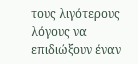τους λιγότερους λόγους να επιδιώξουν έναν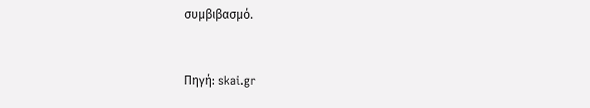συμβιβασμό.


Πηγή: skai.gr